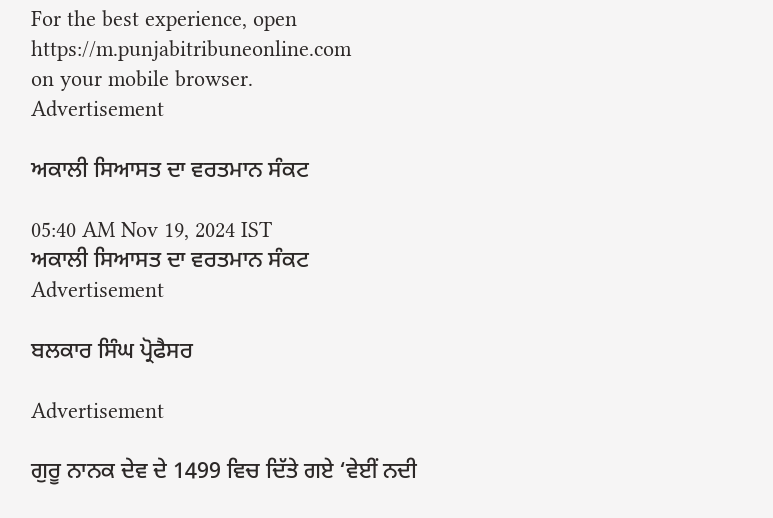For the best experience, open
https://m.punjabitribuneonline.com
on your mobile browser.
Advertisement

ਅਕਾਲੀ ਸਿਆਸਤ ਦਾ ਵਰਤਮਾਨ ਸੰਕਟ

05:40 AM Nov 19, 2024 IST
ਅਕਾਲੀ ਸਿਆਸਤ ਦਾ ਵਰਤਮਾਨ ਸੰਕਟ
Advertisement

ਬਲਕਾਰ ਸਿੰਘ ਪ੍ਰੋਫੈਸਰ

Advertisement

ਗੁਰੂ ਨਾਨਕ ਦੇਵ ਦੇ 1499 ਵਿਚ ਦਿੱਤੇ ਗਏ ‘ਵੇਈਂ ਨਦੀ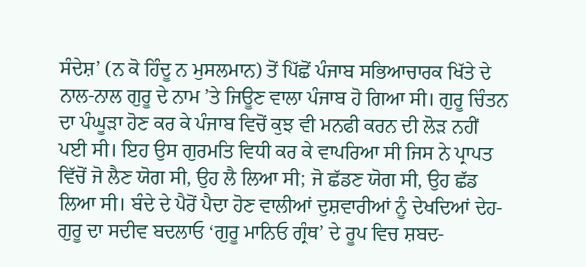ਸੰਦੇਸ਼’ (ਨ ਕੋ ਹਿੰਦੂ ਨ ਮੁਸਲਮਾਨ) ਤੋਂ ਪਿੱਛੋਂ ਪੰਜਾਬ ਸਭਿਆਚਾਰਕ ਖਿੱਤੇ ਦੇ ਨਾਲ-ਨਾਲ ਗੁਰੂ ਦੇ ਨਾਮ ’ਤੇ ਜਿਊਣ ਵਾਲਾ ਪੰਜਾਬ ਹੋ ਗਿਆ ਸੀ। ਗੁਰੂ ਚਿੰਤਨ ਦਾ ਪੰਘੂੜਾ ਹੋਣ ਕਰ ਕੇ ਪੰਜਾਬ ਵਿਚੋਂ ਕੁਝ ਵੀ ਮਨਫੀ ਕਰਨ ਦੀ ਲੋੜ ਨਹੀਂ ਪਈ ਸੀ। ਇਹ ਉਸ ਗੁਰਮਤਿ ਵਿਧੀ ਕਰ ਕੇ ਵਾਪਰਿਆ ਸੀ ਜਿਸ ਨੇ ਪ੍ਰਾਪਤ ਵਿੱਚੋਂ ਜੋ ਲੈਣ ਯੋਗ ਸੀ, ਉਹ ਲੈ ਲਿਆ ਸੀ; ਜੋ ਛੱਡਣ ਯੋਗ ਸੀ, ਉਹ ਛੱਡ ਲਿਆ ਸੀ। ਬੰਦੇ ਦੇ ਪੈਰੋਂ ਪੈਦਾ ਹੋਣ ਵਾਲੀਆਂ ਦੁਸ਼ਵਾਰੀਆਂ ਨੂੰ ਦੇਖਦਿਆਂ ਦੇਹ-ਗੁਰੂ ਦਾ ਸਦੀਵ ਬਦਲਾਓ ‘ਗੁਰੂ ਮਾਨਿਓ ਗ੍ਰੰਥ’ ਦੇ ਰੂਪ ਵਿਚ ਸ਼ਬਦ-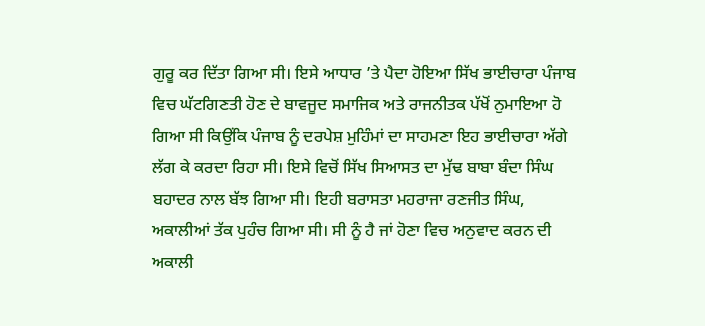ਗੁਰੂ ਕਰ ਦਿੱਤਾ ਗਿਆ ਸੀ। ਇਸੇ ਆਧਾਰ ’ਤੇ ਪੈਦਾ ਹੋਇਆ ਸਿੱਖ ਭਾਈਚਾਰਾ ਪੰਜਾਬ ਵਿਚ ਘੱਟਗਿਣਤੀ ਹੋਣ ਦੇ ਬਾਵਜੂਦ ਸਮਾਜਿਕ ਅਤੇ ਰਾਜਨੀਤਕ ਪੱਖੋਂ ਨੁਮਾਇਆ ਹੋ ਗਿਆ ਸੀ ਕਿਉਂਕਿ ਪੰਜਾਬ ਨੂੰ ਦਰਪੇਸ਼ ਮੁਹਿੰਮਾਂ ਦਾ ਸਾਹਮਣਾ ਇਹ ਭਾਈਚਾਰਾ ਅੱਗੇ ਲੱਗ ਕੇ ਕਰਦਾ ਰਿਹਾ ਸੀ। ਇਸੇ ਵਿਚੋਂ ਸਿੱਖ ਸਿਆਸਤ ਦਾ ਮੁੱਢ ਬਾਬਾ ਬੰਦਾ ਸਿੰਘ ਬਹਾਦਰ ਨਾਲ ਬੱਝ ਗਿਆ ਸੀ। ਇਹੀ ਬਰਾਸਤਾ ਮਹਰਾਜਾ ਰਣਜੀਤ ਸਿੰਘ, ਅਕਾਲੀਆਂ ਤੱਕ ਪੁਹੰਚ ਗਿਆ ਸੀ। ਸੀ ਨੂੰ ਹੈ ਜਾਂ ਹੋਣਾ ਵਿਚ ਅਨੁਵਾਦ ਕਰਨ ਦੀ ਅਕਾਲੀ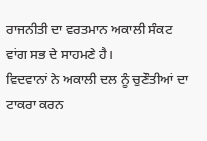ਰਾਜਨੀਤੀ ਦਾ ਵਰਤਮਾਨ ਅਕਾਲੀ ਸੰਕਟ ਵਾਂਗ ਸਭ ਦੇ ਸਾਹਮਣੇ ਹੈ।
ਵਿਦਵਾਨਾਂ ਨੇ ਅਕਾਲੀ ਦਲ ਨੂੰ ਚੁਣੌਤੀਆਂ ਦਾ ਟਾਕਰਾ ਕਰਨ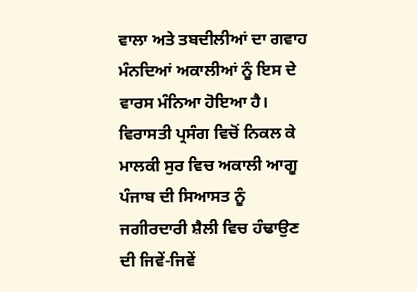ਵਾਲਾ ਅਤੇ ਤਬਦੀਲੀਆਂ ਦਾ ਗਵਾਹ ਮੰਨਦਿਆਂ ਅਕਾਲੀਆਂ ਨੂੰ ਇਸ ਦੇ ਵਾਰਸ ਮੰਨਿਆ ਹੋਇਆ ਹੈ। ਵਿਰਾਸਤੀ ਪ੍ਰਸੰਗ ਵਿਚੋਂ ਨਿਕਲ ਕੇ ਮਾਲਕੀ ਸੁਰ ਵਿਚ ਅਕਾਲੀ ਆਗੂ ਪੰਜਾਬ ਦੀ ਸਿਆਸਤ ਨੂੰ ਜਗੀਰਦਾਰੀ ਸ਼ੈਲੀ ਵਿਚ ਹੰਢਾਉਣ ਦੀ ਜਿਵੇਂ-ਜਿਵੇਂ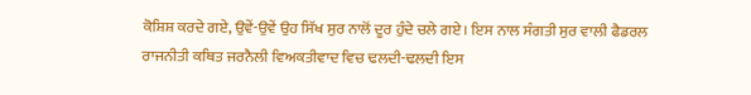ਕੋਸ਼ਿਸ਼ ਕਰਦੇ ਗਏ, ਉਵੇਂ-ਉਵੇਂ ਉਹ ਸਿੱਖ ਸੁਰ ਨਾਲੋਂ ਦੂਰ ਹੁੰਦੇ ਚਲੇ ਗਏ। ਇਸ ਨਾਲ ਸੰਗਤੀ ਸੁਰ ਵਾਲੀ ਫੈਡਰਲ ਰਾਜਨੀਤੀ ਕਥਿਤ ਜਰਨੈਲੀ ਵਿਅਕਤੀਵਾਦ ਵਿਚ ਢਲਦੀ-ਢਲਦੀ ਇਸ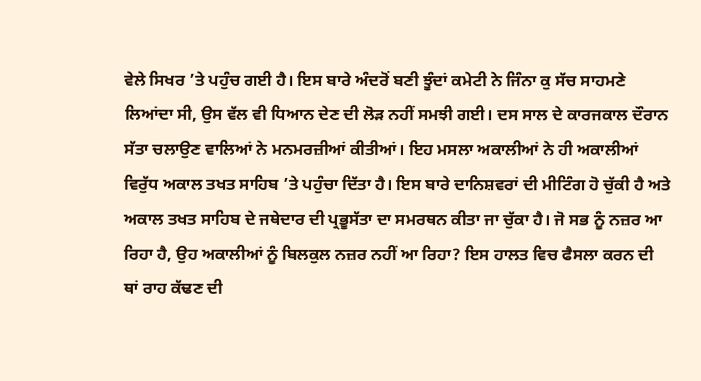ਵੇਲੇ ਸਿਖਰ ’ਤੇ ਪਹੁੰਚ ਗਈ ਹੈ। ਇਸ ਬਾਰੇ ਅੰਦਰੋਂ ਬਣੀ ਝੂੰਦਾਂ ਕਮੇਟੀ ਨੇ ਜਿੰਨਾ ਕੁ ਸੱਚ ਸਾਹਮਣੇ ਲਿਆਂਦਾ ਸੀ, ਉਸ ਵੱਲ ਵੀ ਧਿਆਨ ਦੇਣ ਦੀ ਲੋੜ ਨਹੀਂ ਸਮਝੀ ਗਈ। ਦਸ ਸਾਲ ਦੇ ਕਾਰਜਕਾਲ ਦੌਰਾਨ ਸੱਤਾ ਚਲਾਉਣ ਵਾਲਿਆਂ ਨੇ ਮਨਮਰਜ਼ੀਆਂ ਕੀਤੀਆਂ। ਇਹ ਮਸਲਾ ਅਕਾਲੀਆਂ ਨੇ ਹੀ ਅਕਾਲੀਆਂ ਵਿਰੁੱਧ ਅਕਾਲ ਤਖਤ ਸਾਹਿਬ ’ਤੇ ਪਹੁੰਚਾ ਦਿੱਤਾ ਹੈ। ਇਸ ਬਾਰੇ ਦਾਨਿਸ਼ਵਰਾਂ ਦੀ ਮੀਟਿੰਗ ਹੋ ਚੁੱਕੀ ਹੈ ਅਤੇ ਅਕਾਲ ਤਖਤ ਸਾਹਿਬ ਦੇ ਜਥੇਦਾਰ ਦੀ ਪ੍ਰਭੂਸੱਤਾ ਦਾ ਸਮਰਥਨ ਕੀਤਾ ਜਾ ਚੁੱਕਾ ਹੈ। ਜੋ ਸਭ ਨੂੰ ਨਜ਼ਰ ਆ ਰਿਹਾ ਹੈ, ਉਹ ਅਕਾਲੀਆਂ ਨੂੰ ਬਿਲਕੁਲ ਨਜ਼ਰ ਨਹੀਂ ਆ ਰਿਹਾ? ਇਸ ਹਾਲਤ ਵਿਚ ਫੈਸਲਾ ਕਰਨ ਦੀ ਥਾਂ ਰਾਹ ਕੱਢਣ ਦੀ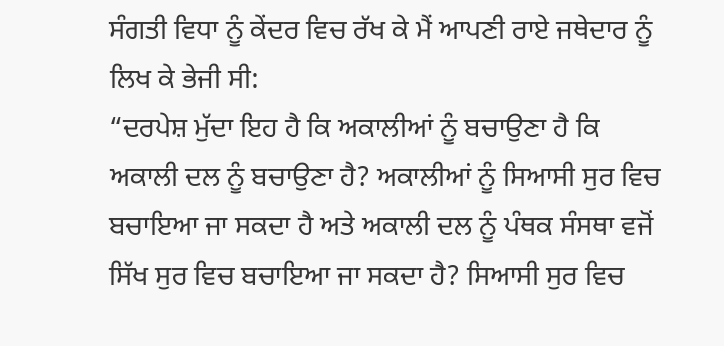ਸੰਗਤੀ ਵਿਧਾ ਨੂੰ ਕੇਂਦਰ ਵਿਚ ਰੱਖ ਕੇ ਮੈਂ ਆਪਣੀ ਰਾਏ ਜਥੇਦਾਰ ਨੂੰ ਲਿਖ ਕੇ ਭੇਜੀ ਸੀ:
“ਦਰਪੇਸ਼ ਮੁੱਦਾ ਇਹ ਹੈ ਕਿ ਅਕਾਲੀਆਂ ਨੂੰ ਬਚਾਉਣਾ ਹੈ ਕਿ ਅਕਾਲੀ ਦਲ ਨੂੰ ਬਚਾਉਣਾ ਹੈ? ਅਕਾਲੀਆਂ ਨੂੰ ਸਿਆਸੀ ਸੁਰ ਵਿਚ ਬਚਾਇਆ ਜਾ ਸਕਦਾ ਹੈ ਅਤੇ ਅਕਾਲੀ ਦਲ ਨੂੰ ਪੰਥਕ ਸੰਸਥਾ ਵਜੋਂ ਸਿੱਖ ਸੁਰ ਵਿਚ ਬਚਾਇਆ ਜਾ ਸਕਦਾ ਹੈ? ਸਿਆਸੀ ਸੁਰ ਵਿਚ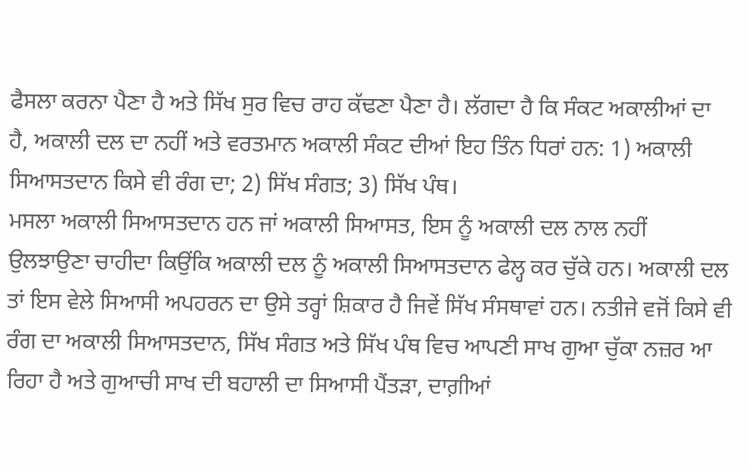ਫੈਸਲਾ ਕਰਨਾ ਪੈਣਾ ਹੈ ਅਤੇ ਸਿੱਖ ਸੁਰ ਵਿਚ ਰਾਹ ਕੱਢਣਾ ਪੈਣਾ ਹੈ। ਲੱਗਦਾ ਹੈ ਕਿ ਸੰਕਟ ਅਕਾਲੀਆਂ ਦਾ ਹੈ, ਅਕਾਲੀ ਦਲ ਦਾ ਨਹੀਂ ਅਤੇ ਵਰਤਮਾਨ ਅਕਾਲੀ ਸੰਕਟ ਦੀਆਂ ਇਹ ਤਿੰਨ ਧਿਰਾਂ ਹਨ: 1) ਅਕਾਲੀ ਸਿਆਸਤਦਾਨ ਕਿਸੇ ਵੀ ਰੰਗ ਦਾ; 2) ਸਿੱਖ ਸੰਗਤ; 3) ਸਿੱਖ ਪੰਥ।
ਮਸਲਾ ਅਕਾਲੀ ਸਿਆਸਤਦਾਨ ਹਨ ਜਾਂ ਅਕਾਲੀ ਸਿਆਸਤ, ਇਸ ਨੂੰ ਅਕਾਲੀ ਦਲ ਨਾਲ ਨਹੀਂ ਉਲਝਾਉਣਾ ਚਾਹੀਦਾ ਕਿਉਂਕਿ ਅਕਾਲੀ ਦਲ ਨੂੰ ਅਕਾਲੀ ਸਿਆਸਤਦਾਨ ਫੇਲ੍ਹ ਕਰ ਚੁੱਕੇ ਹਨ। ਅਕਾਲੀ ਦਲ ਤਾਂ ਇਸ ਵੇਲੇ ਸਿਆਸੀ ਅਪਹਰਨ ਦਾ ਉਸੇ ਤਰ੍ਹਾਂ ਸ਼ਿਕਾਰ ਹੈ ਜਿਵੇਂ ਸਿੱਖ ਸੰਸਥਾਵਾਂ ਹਨ। ਨਤੀਜੇ ਵਜੋਂ ਕਿਸੇ ਵੀ ਰੰਗ ਦਾ ਅਕਾਲੀ ਸਿਆਸਤਦਾਨ, ਸਿੱਖ ਸੰਗਤ ਅਤੇ ਸਿੱਖ ਪੰਥ ਵਿਚ ਆਪਣੀ ਸਾਖ ਗੁਆ ਚੁੱਕਾ ਨਜ਼ਰ ਆ ਰਿਹਾ ਹੈ ਅਤੇ ਗੁਆਚੀ ਸਾਖ ਦੀ ਬਹਾਲੀ ਦਾ ਸਿਆਸੀ ਪੈਂਤੜਾ, ਦਾਗ਼ੀਆਂ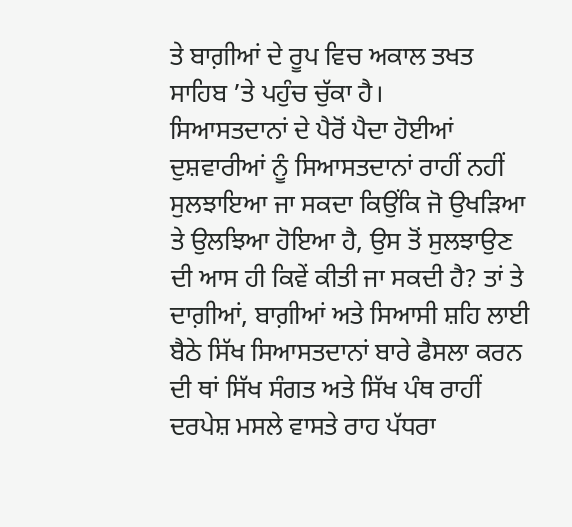ਤੇ ਬਾਗ਼ੀਆਂ ਦੇ ਰੂਪ ਵਿਚ ਅਕਾਲ ਤਖਤ ਸਾਹਿਬ ’ਤੇ ਪਹੁੰਚ ਚੁੱਕਾ ਹੈ।
ਸਿਆਸਤਦਾਨਾਂ ਦੇ ਪੈਰੋਂ ਪੈਦਾ ਹੋਈਆਂ ਦੁਸ਼ਵਾਰੀਆਂ ਨੂੰ ਸਿਆਸਤਦਾਨਾਂ ਰਾਹੀਂ ਨਹੀਂ ਸੁਲਝਾਇਆ ਜਾ ਸਕਦਾ ਕਿਉਂਕਿ ਜੋ ਉਖੜਿਆ ਤੇ ਉਲਝਿਆ ਹੋਇਆ ਹੈ, ਉਸ ਤੋਂ ਸੁਲਝਾਉਣ ਦੀ ਆਸ ਹੀ ਕਿਵੇਂ ਕੀਤੀ ਜਾ ਸਕਦੀ ਹੈ? ਤਾਂ ਤੇ ਦਾਗ਼ੀਆਂ, ਬਾਗ਼ੀਆਂ ਅਤੇ ਸਿਆਸੀ ਸ਼ਹਿ ਲਾਈ ਬੈਠੇ ਸਿੱਖ ਸਿਆਸਤਦਾਨਾਂ ਬਾਰੇ ਫੈਸਲਾ ਕਰਨ ਦੀ ਥਾਂ ਸਿੱਖ ਸੰਗਤ ਅਤੇ ਸਿੱਖ ਪੰਥ ਰਾਹੀਂ ਦਰਪੇਸ਼ ਮਸਲੇ ਵਾਸਤੇ ਰਾਹ ਪੱਧਰਾ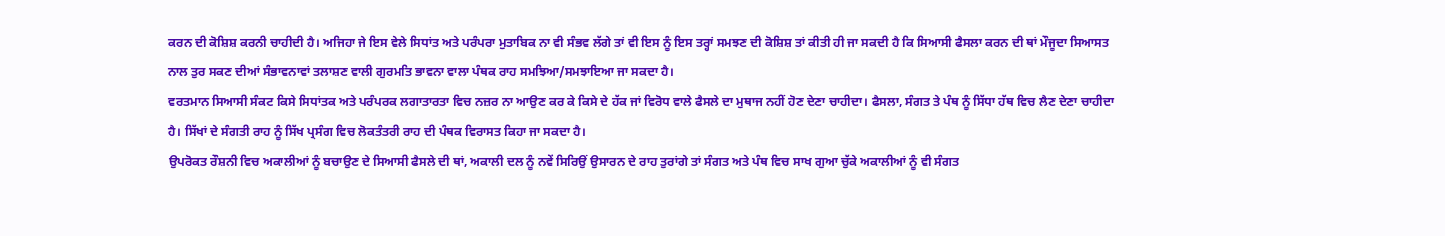ਕਰਨ ਦੀ ਕੋਸ਼ਿਸ਼ ਕਰਨੀ ਚਾਹੀਦੀ ਹੈ। ਅਜਿਹਾ ਜੇ ਇਸ ਵੇਲੇ ਸਿਧਾਂਤ ਅਤੇ ਪਰੰਪਰਾ ਮੁਤਾਬਿਕ ਨਾ ਵੀ ਸੰਭਵ ਲੱਗੇ ਤਾਂ ਵੀ ਇਸ ਨੂੰ ਇਸ ਤਰ੍ਹਾਂ ਸਮਝਣ ਦੀ ਕੋਸ਼ਿਸ਼ ਤਾਂ ਕੀਤੀ ਹੀ ਜਾ ਸਕਦੀ ਹੈ ਕਿ ਸਿਆਸੀ ਫੈਸਲਾ ਕਰਨ ਦੀ ਥਾਂ ਮੌਜੂਦਾ ਸਿਆਸਤ ਨਾਲ ਤੁਰ ਸਕਣ ਦੀਆਂ ਸੰਭਾਵਨਾਵਾਂ ਤਲਾਸ਼ਣ ਵਾਲੀ ਗੁਰਮਤਿ ਭਾਵਨਾ ਵਾਲਾ ਪੰਥਕ ਰਾਹ ਸਮਝਿਆ/ਸਮਝਾਇਆ ਜਾ ਸਕਦਾ ਹੈ।
ਵਰਤਮਾਨ ਸਿਆਸੀ ਸੰਕਟ ਕਿਸੇ ਸਿਧਾਂਤਕ ਅਤੇ ਪਰੰਪਰਕ ਲਗਾਤਾਰਤਾ ਵਿਚ ਨਜ਼ਰ ਨਾ ਆਉਣ ਕਰ ਕੇ ਕਿਸੇ ਦੇ ਹੱਕ ਜਾਂ ਵਿਰੋਧ ਵਾਲੇ ਫੈਸਲੇ ਦਾ ਮੁਥਾਜ ਨਹੀਂ ਹੋਣ ਦੇਣਾ ਚਾਹੀਦਾ। ਫੈਸਲਾ, ਸੰਗਤ ਤੇ ਪੰਥ ਨੂੰ ਸਿੱਧਾ ਹੱਥ ਵਿਚ ਲੈਣ ਦੇਣਾ ਚਾਹੀਦਾ ਹੈ। ਸਿੱਖਾਂ ਦੇ ਸੰਗਤੀ ਰਾਹ ਨੂੰ ਸਿੱਖ ਪ੍ਰਸੰਗ ਵਿਚ ਲੋਕਤੰਤਰੀ ਰਾਹ ਦੀ ਪੰਥਕ ਵਿਰਾਸਤ ਕਿਹਾ ਜਾ ਸਕਦਾ ਹੈ।
ਉਪਰੋਕਤ ਰੌਸ਼ਨੀ ਵਿਚ ਅਕਾਲੀਆਂ ਨੂੰ ਬਚਾਉਣ ਦੇ ਸਿਆਸੀ ਫੈਸਲੇ ਦੀ ਥਾਂ, ਅਕਾਲੀ ਦਲ ਨੂੰ ਨਵੇਂ ਸਿਰਿਉਂ ਉਸਾਰਨ ਦੇ ਰਾਹ ਤੁਰਾਂਗੇ ਤਾਂ ਸੰਗਤ ਅਤੇ ਪੰਥ ਵਿਚ ਸਾਖ ਗੁਆ ਚੁੱਕੇ ਅਕਾਲੀਆਂ ਨੂੰ ਵੀ ਸੰਗਤ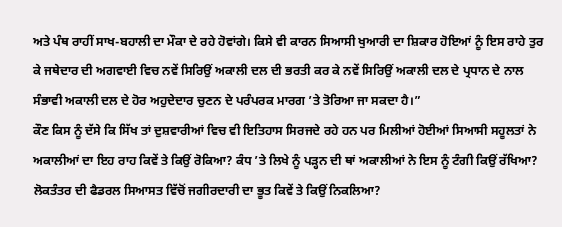ਅਤੇ ਪੰਥ ਰਾਹੀਂ ਸਾਖ-ਬਹਾਲੀ ਦਾ ਮੌਕਾ ਦੇ ਰਹੇ ਹੋਵਾਂਗੇ। ਕਿਸੇ ਵੀ ਕਾਰਨ ਸਿਆਸੀ ਖੁਆਰੀ ਦਾ ਸ਼ਿਕਾਰ ਹੋਇਆਂ ਨੂੰ ਇਸ ਰਾਹੇ ਤੁਰ ਕੇ ਜਥੇਦਾਰ ਦੀ ਅਗਵਾਈ ਵਿਚ ਨਵੇਂ ਸਿਰਿਉਂ ਅਕਾਲੀ ਦਲ ਦੀ ਭਰਤੀ ਕਰ ਕੇ ਨਵੇਂ ਸਿਰਿਉਂ ਅਕਾਲੀ ਦਲ ਦੇ ਪ੍ਰਧਾਨ ਦੇ ਨਾਲ ਸੰਭਾਵੀ ਅਕਾਲੀ ਦਲ ਦੇ ਹੋਰ ਅਹੁਦੇਦਾਰ ਚੁਣਨ ਦੇ ਪਰੰਪਰਕ ਮਾਰਗ ’ਤੇ ਤੋਰਿਆ ਜਾ ਸਕਦਾ ਹੈ।”
ਕੌਣ ਕਿਸ ਨੂੰ ਦੱਸੇ ਕਿ ਸਿੱਖ ਤਾਂ ਦੁਸ਼ਵਾਰੀਆਂ ਵਿਚ ਵੀ ਇਤਿਹਾਸ ਸਿਰਜਦੇ ਰਹੇ ਹਨ ਪਰ ਮਿਲੀਆਂ ਹੋਈਆਂ ਸਿਆਸੀ ਸਹੂਲਤਾਂ ਨੇ ਅਕਾਲੀਆਂ ਦਾ ਇਹ ਰਾਹ ਕਿਵੇਂ ਤੇ ਕਿਉਂ ਰੋਕਿਆ? ਕੰਧ ’ਤੇ ਲਿਖੇ ਨੂੰ ਪੜ੍ਹਨ ਦੀ ਥਾਂ ਅਕਾਲੀਆਂ ਨੇ ਇਸ ਨੂੰ ਟੰਗੀ ਕਿਉਂ ਰੱਖਿਆ? ਲੋਕਤੰਤਰ ਦੀ ਫੈਡਰਲ ਸਿਆਸਤ ਵਿੱਚੋਂ ਜਗੀਰਦਾਰੀ ਦਾ ਭੂਤ ਕਿਵੇਂ ਤੇ ਕਿਉਂ ਨਿਕਲਿਆ?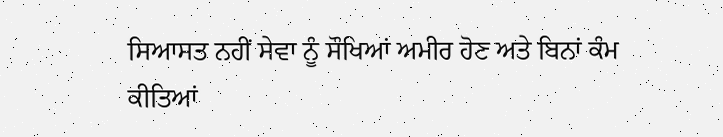ਸਿਆਸਤ ਨਹੀਂ ਸੇਵਾ ਨੂੰ ਸੌਖਿਆਂ ਅਮੀਰ ਹੋਣ ਅਤੇ ਬਿਨਾਂ ਕੰਮ ਕੀਤਿਆਂ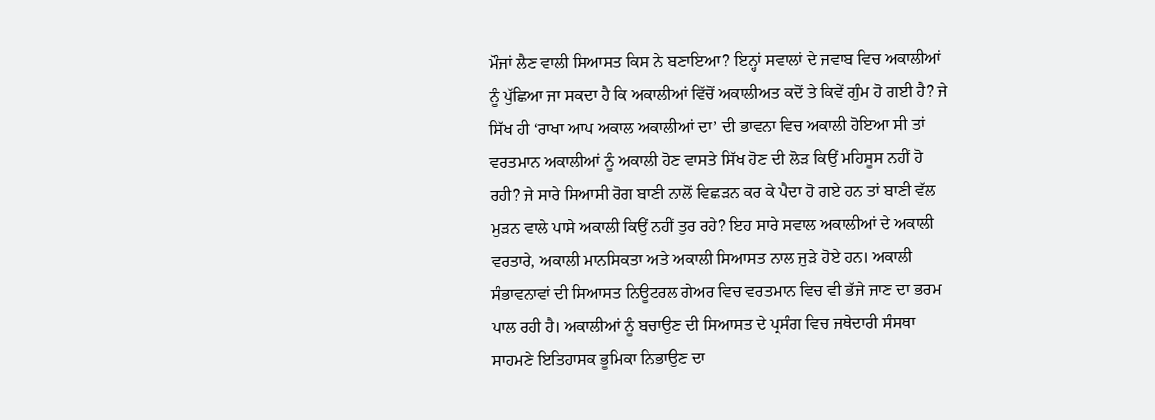ਮੌਜਾਂ ਲੈਣ ਵਾਲੀ ਸਿਆਸਤ ਕਿਸ ਨੇ ਬਣਾਇਆ? ਇਨ੍ਹਾਂ ਸਵਾਲਾਂ ਦੇ ਜਵਾਬ ਵਿਚ ਅਕਾਲੀਆਂ ਨੂੰ ਪੁੱਛਿਆ ਜਾ ਸਕਦਾ ਹੈ ਕਿ ਅਕਾਲੀਆਂ ਵਿੱਚੋਂ ਅਕਾਲੀਅਤ ਕਦੋਂ ਤੇ ਕਿਵੇਂ ਗੁੰਮ ਹੋ ਗਈ ਹੈ? ਜੇ ਸਿੱਖ ਹੀ ‘ਰਾਖਾ ਆਪ ਅਕਾਲ ਅਕਾਲੀਆਂ ਦਾ’ ਦੀ ਭਾਵਨਾ ਵਿਚ ਅਕਾਲੀ ਹੋਇਆ ਸੀ ਤਾਂ ਵਰਤਮਾਨ ਅਕਾਲੀਆਂ ਨੂੰ ਅਕਾਲੀ ਹੋਣ ਵਾਸਤੇ ਸਿੱਖ ਹੋਣ ਦੀ ਲੋੜ ਕਿਉਂ ਮਹਿਸੂਸ ਨਹੀਂ ਹੋ ਰਹੀ? ਜੇ ਸਾਰੇ ਸਿਆਸੀ ਰੋਗ ਬਾਣੀ ਨਾਲੋਂ ਵਿਛੜਨ ਕਰ ਕੇ ਪੈਦਾ ਹੋ ਗਏ ਹਨ ਤਾਂ ਬਾਣੀ ਵੱਲ ਮੁੜਨ ਵਾਲੇ ਪਾਸੇ ਅਕਾਲੀ ਕਿਉਂ ਨਹੀਂ ਤੁਰ ਰਹੇ? ਇਹ ਸਾਰੇ ਸਵਾਲ ਅਕਾਲੀਆਂ ਦੇ ਅਕਾਲੀ ਵਰਤਾਰੇ, ਅਕਾਲੀ ਮਾਨਸਿਕਤਾ ਅਤੇ ਅਕਾਲੀ ਸਿਆਸਤ ਨਾਲ ਜੁੜੇ ਹੋਏ ਹਨ। ਅਕਾਲੀ ਸੰਭਾਵਨਾਵਾਂ ਦੀ ਸਿਆਸਤ ਨਿਊਟਰਲ ਗੇਅਰ ਵਿਚ ਵਰਤਮਾਨ ਵਿਚ ਵੀ ਭੱਜੇ ਜਾਣ ਦਾ ਭਰਮ ਪਾਲ ਰਹੀ ਹੈ। ਅਕਾਲੀਆਂ ਨੂੰ ਬਚਾਉਣ ਦੀ ਸਿਆਸਤ ਦੇ ਪ੍ਰਸੰਗ ਵਿਚ ਜਥੇਦਾਰੀ ਸੰਸਥਾ ਸਾਹਮਣੇ ਇਤਿਹਾਸਕ ਭੂਮਿਕਾ ਨਿਭਾਉਣ ਦਾ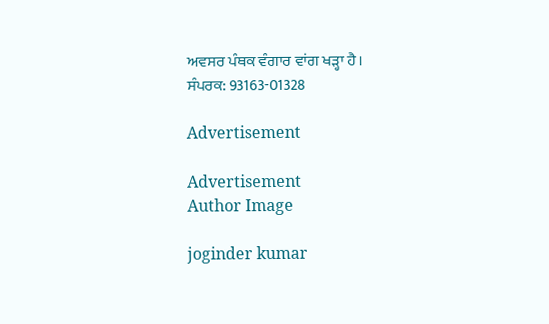ਅਵਸਰ ਪੰਥਕ ਵੰਗਾਰ ਵਾਂਗ ਖੜ੍ਹਾ ਹੈ।
ਸੰਪਰਕ: 93163-01328

Advertisement

Advertisement
Author Image

joginder kumar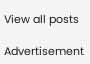View all posts

Advertisement